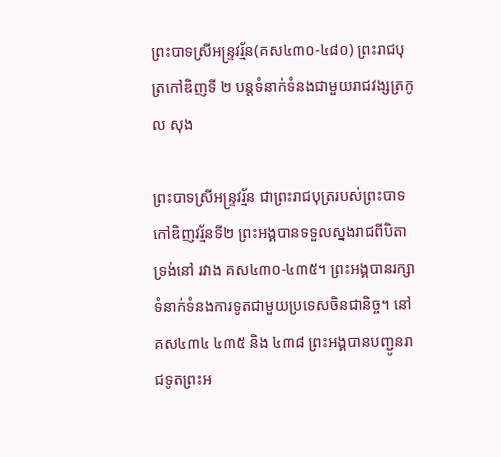ព្រះបាទស្រីអន្ទ្រវរ្ម័ន(គស៤៣០-៤៨០) ព្រះរាជបុត្រកៅឌិញទី ២ បន្ដទំនាក់ទំនងជាមួយរាជវង្សត្រកូល សុង

ព្រះបាទស្រីអន្ទ្រវរ្ម័ន ជាព្រះរាជបុត្ររបស់ព្រះបាទកៅឌិញវរ្ម័នទី២ ព្រះអង្គបានទទួលស្នងរាជពីបិតាទ្រង់នៅ រវាង គស៤៣០-៤៣៥។ ព្រះអង្គបានរក្សាទំនាក់ទំនងការទូតជាមួយប្រទេសចិនជានិច្ច។ នៅគស៤៣៤ ៤៣៥ និង ៤៣៨ ព្រះអង្គបានបញ្ជូនរាជទូតព្រះអ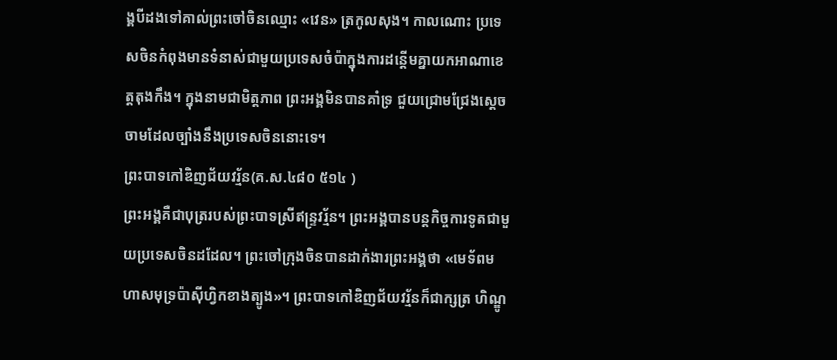ង្គបីដងទៅគាល់ព្រះចៅចិនឈ្មោះ «វេន» ត្រកូលសុង។ កាលណោះ ប្រទេសចិនកំពុងមានទំនាស់ជាមួយប្រទេសចំប៉ាក្នុងការដន្ដើមគ្នាយកអាណាខេត្ដតុងកឹង។ ក្នុងនាមជាមិត្ដភាព ព្រះអង្គមិនបានគាំទ្រ ជួយជ្រោមជ្រែងស្ដេចចាមដែលច្បាំងនឹងប្រទេសចិននោះទេ។
ព្រះបាទកៅឌិញជ័យវរ្ម័ន(គ.ស.៤៨០ ៥១៤ )
ព្រះអង្គគឺជាបុត្ររបស់ព្រះបាទស្រីឥន្ទ្រវរ្ម័ន។ ព្រះអង្គបានបន្ដកិច្ចការទូតជាមួយប្រទេសចិនដដែល។ ព្រះចៅក្រុងចិនបានដាក់ងារព្រះអង្គថា «មេទ័ពមហាសមុទ្រប៉ាស៊ីហ្វិកខាងត្បូង»។ ព្រះបាទកៅឌិញជ័យវរ្ម័នក៏ជាក្សត្រ ហិណ្ឌូ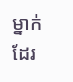ម្នាក់ដែរ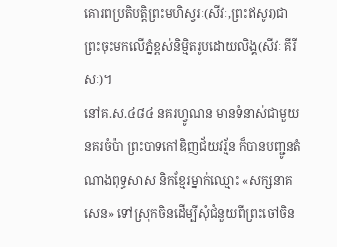គោរពប្រតិបត្ដិព្រះមហិស្វរៈ(សីវៈ,ព្រះឥសូរ)ជាព្រះចុះមកលើភ្នំខ្ពស់និម្មិតរូបដោយលិង្គ(សីវៈ គីរីសៈ)។
នៅគ.ស.៤៨៤ នគរហ្វូណន មានទំនាស់ជាមួយនគរចំប៉ា ព្រះបាទកៅឌិញជ័យវរ្ម័ន ក៏បានបញ្ជូនតំណាងពុទ្ធសាស និកខ្មែរម្នាក់ឈ្មោះ «សក្សនាគសេន» ទៅស្រុកចិនដើម្បីសុំជំនួយពីព្រះចៅចិន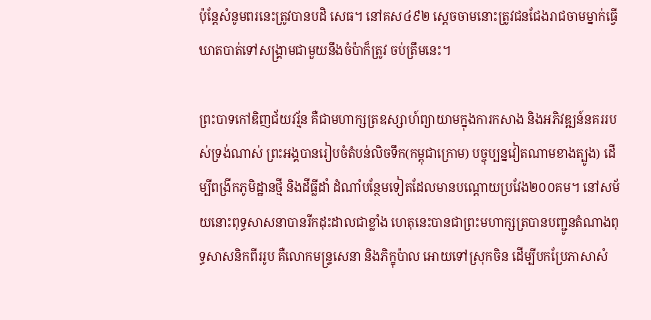ប៉ុន្ដែសំនូមពរនេះត្រូវបានបដិ សេធ។ នៅគស៤៩២ ស្ដេចចាមនោះត្រូវជនជែងរាជចាមម្នាក់ធ្វើឃាតបាត់ទៅសង្គ្រាមជាមួយនឹងចំប៉ាក៏ត្រូវ ចប់ត្រឹមនេះ។

ព្រះបាទកៅឌិញជ័យវរ្ម័ន គឺជាមហាក្សត្រឧស្សាហ៍ព្យាយាមក្នុងការកសាង និងអភិវឌ្ឍន៍នគររបស់ទ្រង់ណាស់ ព្រះអង្គបានរៀបចំតំបន់លិចទឹក(កម្ពុជាក្រោម) បច្ចុប្បន្នវៀតណាមខាងត្បូង) ដើម្បីពង្រីកភូមិដ្ឋានថ្មី និងដីធ្លីដាំ ដំណាំបន្ថែមទៀតដែលមានបណ្ដោយប្រវែង២០០គម។ នៅសម័យនោះពុទ្ធសាសនាបានរីកដុះដាលជាខ្លាំង ហេតុនេះបានជាព្រះមហាក្សត្របានបញ្ជូនតំណាងពុទ្ធសាសនិកពីររូប គឺលោកមន្ទ្រសេនា និងភិក្ខុប៉ាល អោយទៅស្រុកចិន ដើម្បីបកប្រែភាសាសំ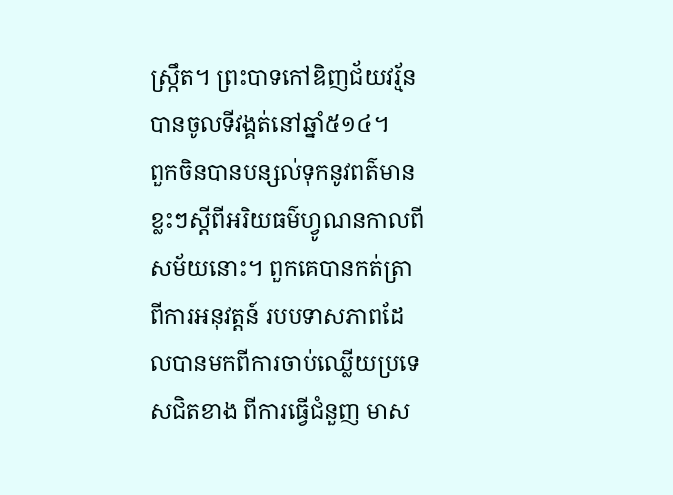ស្ក្រឹត។ ព្រះបាទកៅឌិញជ័យវរ្ម័នបានចូលទីវង្គត់នៅឆ្នាំ៥១៤។
ពួកចិនបានបន្សល់ទុកនូវពត៌មានខ្លះៗស្ដីពីអរិយធម៌ហ្វូណនកាលពីសម័យនោះ។ ពួកគេបានកត់ត្រាពីការអនុវត្ដន៍ របបទាសភាពដែលបានមកពីការចាប់ឈ្លើយប្រទេសជិតខាង ពីការធ្វើជំនួញ មាស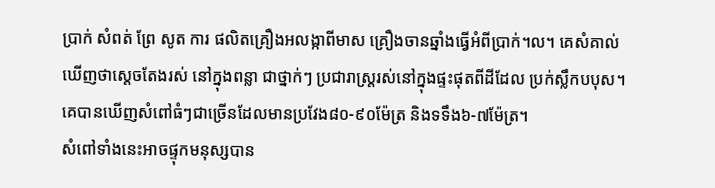ប្រាក់ សំពត់ ព្រែ សូត ការ ផលិតគ្រឿងអលង្កាពីមាស គ្រឿងចានឆ្នាំងធ្វើអំពីប្រាក់។ល។ គេសំគាល់ឃើញថាស្ដេចតែងរស់ នៅក្នុងពន្លា ជាថ្នាក់ៗ ប្រជារាស្ដ្ររស់នៅក្នុងផ្ទះផុតពីដីដែល ប្រក់ស្លឹកបបុស។ គេបានឃើញសំពៅធំៗជាច្រើនដែលមានប្រវែង៨០-៩០ម៉ែត្រ និងទទឹង៦-៧ម៉ែត្រ។
សំពៅទាំងនេះអាចផ្ទុកមនុស្សបាន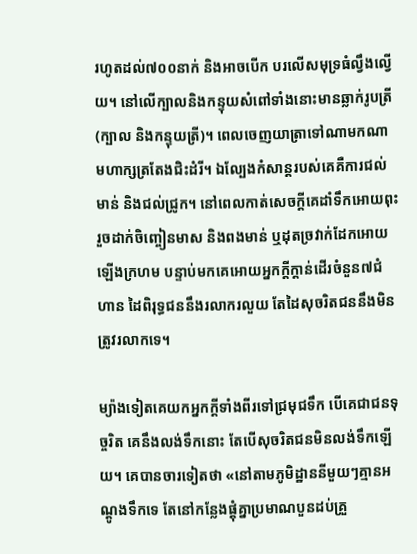រហូតដល់៧០០នាក់ និងអាចបើក បរលើសមុទ្រធំល្វឹងល្វើយ។ នៅលើក្បាលនិងកន្ទុយសំពៅទាំងនោះមានឆ្លាក់រូបត្រី (ក្បាល និងកន្ទុយត្រី)។ ពេលចេញយាត្រាទៅណាមកណា មហាក្សត្រតែងជិះដំរី។ ឯល្បែងកំសាន្ដរបស់គេគឺការជល់មាន់ និងជល់ជ្រូក។ នៅពេលកាត់សេចក្ដីគេដាំទឹកអោយពុះរួចដាក់ចិញ្ចៀនមាស និងពងមាន់ ឬដុតច្រវាក់ដែកអោយឡើងក្រហម បន្ទាប់មកគេអោយអ្នកក្ដីក្ដាន់ដើរចំនួន៧ជំហាន ដៃពិរុទ្ធជននឹងរលាករលួយ តែដៃសុចរិតជននឹងមិនត្រូវរលាកទេ។

ម្យ៉ាងទៀតគេយកអ្នកក្ដីទាំងពីរទៅជ្រមុជទឹក បើគេជាជនទុច្ចរិត គេនឹងលង់ទឹកនោះ តែបើសុចរិតជនមិនលង់ទឹកឡើយ។ គេបានចារទៀតថា «នៅតាមភូមិដ្ឋាននីមួយៗគ្មានអណ្ដូងទឹកទេ តែនៅកន្លែងផ្ដុំគ្នាប្រមាណបួនដប់គ្រួ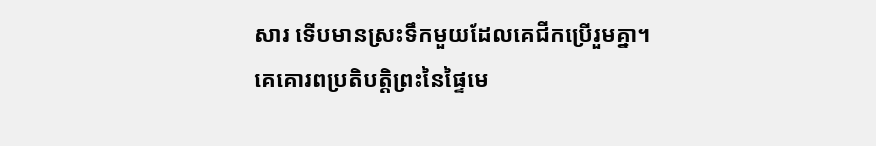សារ ទើបមានស្រះទឹកមួយដែលគេជីកប្រើរួមគ្នា។ គេគោរពប្រតិបត្ដិព្រះនៃផ្ទៃមេ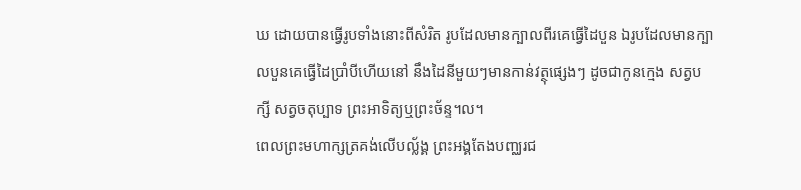ឃ ដោយបានធ្វើរូបទាំងនោះពីសំរិត រូបដែលមានក្បាលពីរគេធ្វើដៃបួន ឯរូបដែលមានក្បាលបួនគេធ្វើដៃប្រាំបីហើយនៅ នឹងដៃនីមួយៗមានកាន់វត្ថុផ្សេងៗ ដូចជាកូនក្មេង សត្វបក្សី សត្វចតុប្បាទ ព្រះអាទិត្យឬព្រះច័ន្ទ។ល។
ពេលព្រះមហាក្សត្រគង់លើបល្ល័ង្គ ព្រះអង្គតែងបញ្ឈរជ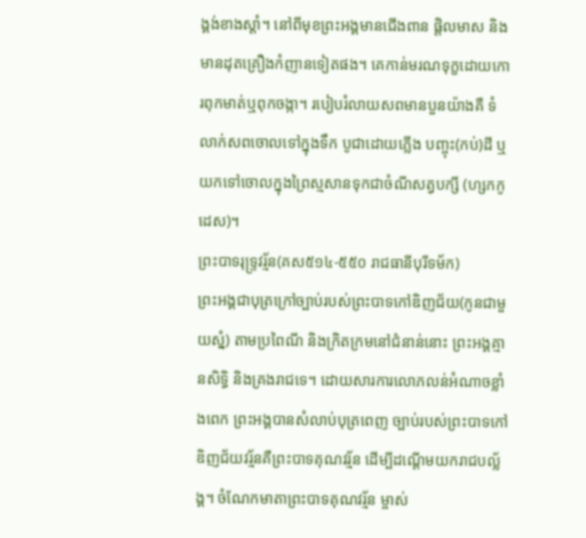ង្គង់ខាងស្ដាំ។ នៅពីមុខព្រះអង្គមានជើងពាន ផ្ដិលមាស និងមានដុតគ្រឿងកំញានទៀតផង។ គេកាន់មរណទុក្ខដោយកោរពុកមាត់ឬពុកចង្កា។ របៀបរំលាយសពមានបួនយ៉ាងគឺ ទំលាក់សពចោលទៅក្នុងទឹក បូជាដោយភ្លើង បញ្ចុះ(កប់)ដី ឬយកទៅចោលក្នុងព្រៃស្មសានទុកជាចំណីសត្វបក្សី (ហ្សកកូដេស)។
ព្រះបាទរុទ្ទ្រវរ្ម័ន(គស៥១៤-៥៥០ រាជធានីបុរីទម័ក)
ព្រះអង្គជាបុត្រក្រៅច្បាប់របស់ព្រះបាទកៅឌិញជ័យ(កូនជាមួយស្នំ) តាមប្រពៃណី និងក្រិតក្រមនៅជំនាន់នោះ ព្រះអង្គគ្មានសិទ្ធិ និងគ្រងរាជទេ។ ដោយសារការលោភលន់អំណាចខ្លាំងពេក ព្រះអង្គបានសំលាប់បុត្រពេញ ច្បាប់របស់ព្រះបាទកៅឌិញជ័យវរ្ម័នគឺព្រះបាទគុណវរ្ម័ន ដើម្បីដណ្ដើមយករាជបល្ល័ង្គ។ ចំណែកមាតាព្រះបាទគុណវរ្ម័ន ម្ចាស់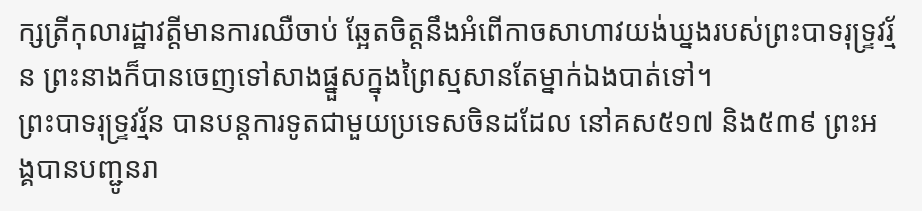ក្សត្រីកុលារដ្ឋាវត្ដីមានការឈឺចាប់ ឆ្អែតចិត្ដនឹងអំពើកាចសាហាវយង់ឃ្នងរបស់ព្រះបាទរុទ្ទ្រវរ្ម័ន ព្រះនាងក៏បានចេញទៅសាងផ្នួសក្នុងព្រៃស្មសានតែម្នាក់ឯងបាត់ទៅ។
ព្រះបាទរុទ្ទ្រវរ្ម័ន បានបន្ដការទូតជាមួយប្រទេសចិនដដែល នៅគស៥១៧ និង៥៣៩ ព្រះអង្គបានបញ្ជូនរា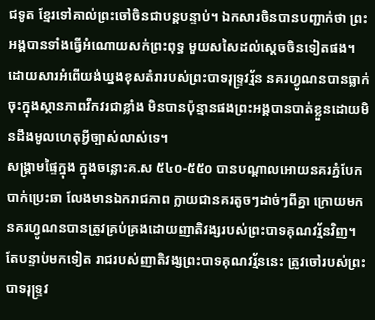ជទូត ខ្មែរទៅគាល់ព្រះចៅចិនជាបន្ដបន្ទាប់។ ឯកសារចិនបានបញ្ជាក់ថា ព្រះអង្គបានទាំងធ្វើអំណោយសក់ព្រះពុទ្ធ មួយសសៃដល់ស្ដេចចិនទៀតផង។ ដោយសារអំពើយង់ឃ្នងខុសតំរារបស់ព្រះបាទរុទ្ទ្រវរ្ម័ន នគរហ្វូណនបានធ្លាក់ចុះក្នុងស្ថានភាពវឹកវរជាខ្លាំង មិនបានប៉ុន្មានផងព្រះអង្គបានបាត់ខ្លួនដោយមិនដឹងមូលហេតុអ្វីច្បាស់លាស់ទេ។
សង្គ្រាមផ្ទៃក្នុង ក្នុងចន្លោះគ.ស ៥៤០-៥៥០ បានបណ្ដាលអោយនគរភ្នំបែកបាក់ប្រេះឆា លែងមានឯករាជភាព ក្លាយជានគរតូចៗដាច់ៗពីគ្នា ក្រោយមកនគរហ្វូណនបានត្រូវគ្រប់គ្រងដោយញាតិវង្សរបស់ព្រះបាទគុណវរ្ម័នវិញ។ តែបន្ទាប់មកទៀត រាជរបស់ញាតិវង្សព្រះបាទគុណវរ្ម័ននេះ ត្រូវចៅរបស់ព្រះបាទរុទ្ទ្រវ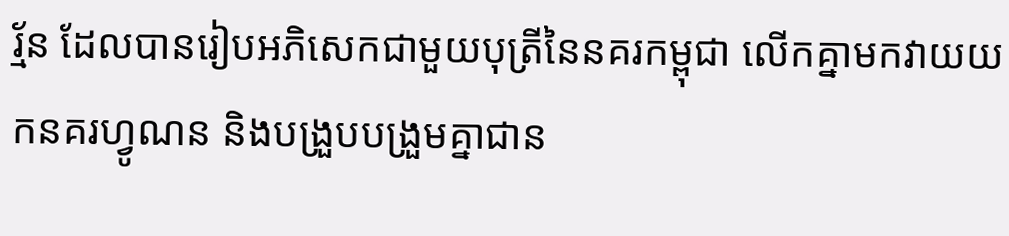រ្ម័ន ដែលបានរៀបអភិសេកជាមួយបុត្រីនៃនគរកម្ពុជា លើកគ្នាមកវាយយកនគរហ្វូណន និងបង្រួបបង្រួមគ្នាជាន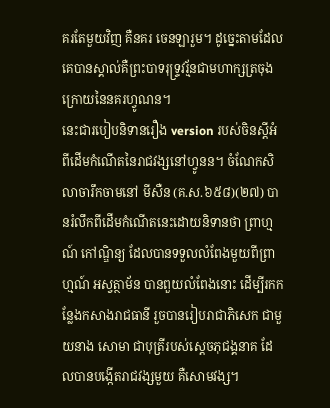គរតែមួយវិញ គឺនគរ ចេនឡារួម។ ដូច្នេះតាមដែលគេបានស្គាល់គឺព្រះបាទរុទ្ទ្រវរ្ម័នជាមហាក្សត្រចុងក្រោយនៃនគរហ្វូណន។
នេះជារបៀបនិទានរឿង version របស់ចិនស្ដីអំពីដើមកំណើតនៃរាជវង្សនៅហ្វូនន។ ចំណែកសិលាចារឹកចាមនៅ មីសឺន (គ.ស.៦៥៨)(២៧) បានរំលឹកពីដើមកំណើតនេះដោយនិទានថា ព្រាហ្មណ៍ កៅណ្ឌិន្យ ដែលបានទទួលលំពែងមួយពីព្រាហ្មណ៍ អស្វត្ថាម័ន បានពួយលំពែងនោះ ដើម្បីរកកន្លែងកសាងរាជធានី រួចបានរៀបរាជាភិសេក ជាមួយនាង សោមា ជាបុត្រីរបស់ស្ដេចភុជង្គនាគ ដែលបានបង្កើតរាជវង្សមួយ គឺសោមវង្ស។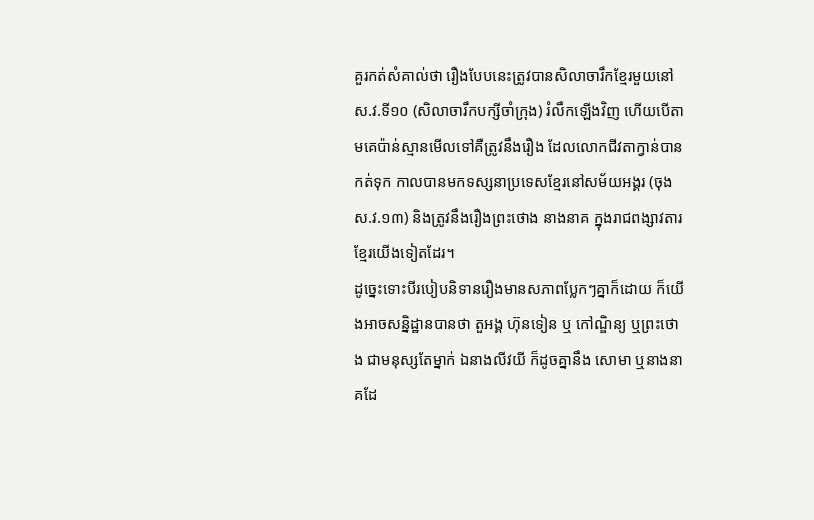គួរកត់សំគាល់ថា រឿងបែបនេះត្រូវបានសិលាចារឹកខ្មែរមួយនៅ ស.វ.ទី១០ (សិលាចារឹកបក្សីចាំក្រុង) រំលឹកឡើងវិញ ហើយបើតាមគេប៉ាន់ស្មានមើលទៅគឺត្រូវនឹងរឿង ដែលលោកជីវតាក្វាន់បានកត់ទុក កាលបានមកទស្សនាប្រទេសខ្មែរនៅសម័យអង្គរ (ចុង ស.វ.១៣) និងត្រូវនឹងរឿងព្រះថោង នាងនាគ ក្នុងរាជពង្សាវតារខ្មែរយើងទៀតដែរ។
ដូច្នេះទោះបីរបៀបនិទានរឿងមានសភាពប្លែកៗគ្នាក៏ដោយ ក៏យើងអាចសន្និដ្ឋានបានថា តួអង្គ ហ៊ុនទៀន ឬ កៅណ្ឌិន្យ ឬព្រះថោង ជាមនុស្សតែម្នាក់ ឯនាងលីវយី ក៏ដូចគ្នានឹង សោមា ឬនាងនាគដែ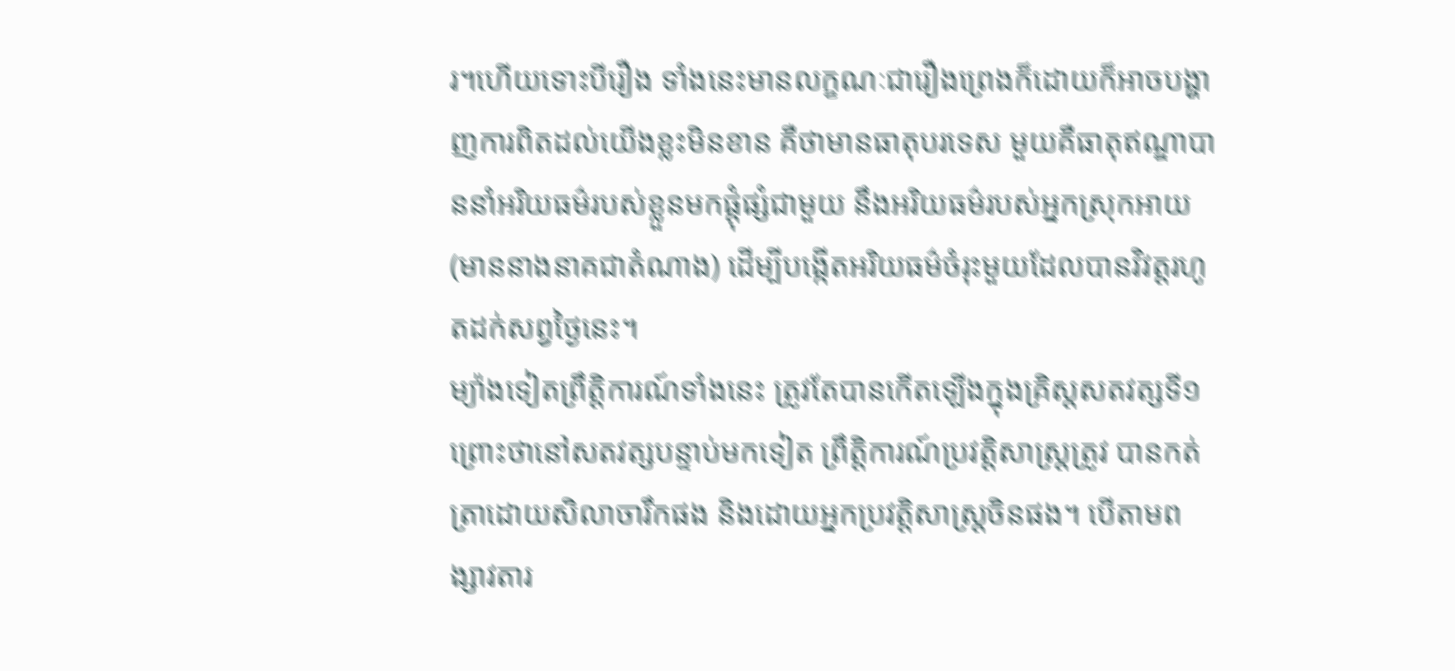រ។ហើយទោះបីរឿង ទាំងនេះមានលក្ខណៈជារឿងព្រេងក៏ដោយក៏អាចបង្ហាញការពិតដល់យើងខ្លះមិនខាន គឺថាមានធាតុបរទេស មួយគឺធាតុឥណ្ឌាបាននាំអរិយធម៌របស់ខ្លួនមកផ្ដុំផ្សំជាមួយ នឹងអរិយធម៌របស់អ្នកស្រុកអាយ (មាននាងនាគជាតំណាង) ដើម្បីបង្កើតអរិយធម៌ចំរុះមួយដែលបានវិវត្ដរហូតដក់សព្វថ្ងៃនេះ។
ម្យ៉ាងទៀតព្រឹត្ដិការណ៍ទាំងនេះ ត្រូវតែបានកើតឡើងក្នុងគ្រិស្ដសតវត្សទី១ ព្រោះថានៅសតវត្សបន្ទាប់មកទៀត ព្រឹត្ដិការណ៍ប្រវត្ដិសាស្ដ្រត្រូវ បានកត់ត្រាដោយសិលាចារឹកផង និងដោយអ្នកប្រវត្ដិសាស្ដ្រចិនផង។ បើតាមពង្សាវតារ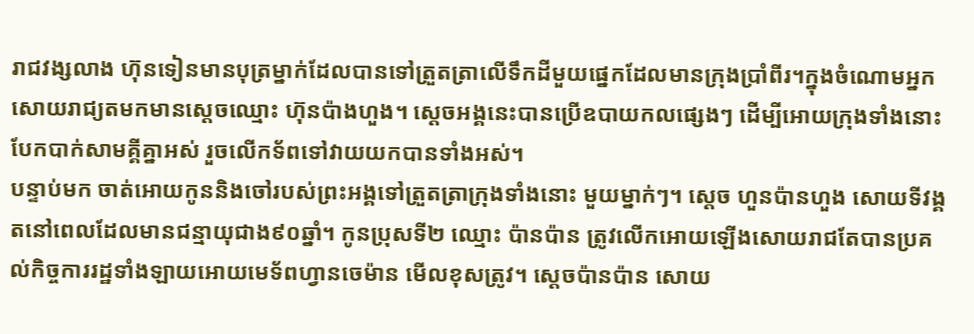រាជវង្សលាង ហ៊ុនទៀនមានបុត្រម្នាក់ដែលបានទៅត្រួតត្រាលើទឹកដីមួយផ្នេកដែលមានក្រុងប្រាំពីរ។ក្នុងចំណោមអ្នកសោយរាជ្យតមកមានស្ដេចឈ្មោះ ហ៊ុនប៉ាងហួង។ ស្ដេចអង្គនេះបានប្រើឧបាយកលផ្សេងៗ ដើម្បីអោយក្រុងទាំងនោះបែកបាក់សាមគ្គីគ្នាអស់ រួចលើកទ័ពទៅវាយយកបានទាំងអស់។
បន្ទាប់មក ចាត់អោយកូននិងចៅរបស់ព្រះអង្គទៅត្រួតត្រាក្រុងទាំងនោះ មួយម្នាក់ៗ។ ស្ដេច ហួនប៉ានហួង សោយទីវង្គតនៅពេលដែលមានជន្មាយុជាង៩០ឆ្នាំ។ កូនប្រុសទី២ ឈ្មោះ ប៉ានប៉ាន ត្រូវលើកអោយឡើងសោយរាជតែបានប្រគល់កិច្ចការរដ្ឋទាំងឡាយអោយមេទ័ពហ្វានចេម៉ាន មើលខុសត្រូវ។ ស្ដេចប៉ានប៉ាន សោយ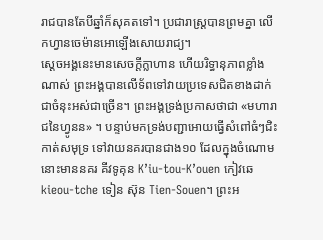រាជបានតែបីឆ្នាំក៏សុគតទៅ។ ប្រជារាស្ដ្របានព្រមគ្នា លើកហ្វានចេម៉ានអោឡើងសោយរាជ្យ។
ស្ដេចអង្គនេះមានសេចក្ដីក្លាហាន ហើយរិទ្ធានុភាពខ្លាំងណាស់ ព្រះអង្គបានលើទ័ពទៅវាយប្រទេសជិតខាងដាក់ជាចំនុះអស់ជាច្រើន។ ព្រះអង្គទ្រង់ប្រកាសថាជា «មហារាជនៃហ្វូនន» ។ បន្ទាប់មកទ្រង់បញ្ជាអោយធ្វើសំពៅធំៗជិះកាត់សមុទ្រ ទៅវាយនគរបានជាង១០ ដែលក្នុងចំណោមនោះមាននគរ គីវទូគុន K’iu-tou-K’ouen កៀវឆេ kieou-tche ទៀន ស៊ុន Tien-Souen។ ព្រះអ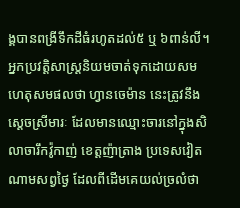ង្គបានពង្រីទឹកដីធំរហូតដល់៥ ឬ ៦ពាន់លី។
អ្នកប្រវត្ដិសាស្ដ្រនិយមចាត់ទុកដោយសមហេតុសមផលថា ហ្វានចេម៉ាន នេះត្រូវនឹងស្ដេចស្រីមារៈ ដែលមានឈ្មោះចារនៅក្នុងសិលាចារឹកវ៉ូកាញ់ ខេត្ដញ៉ាត្រាង ប្រទេសវៀតណាមសព្វថ្ងៃ ដែលពីដើមគេយល់ច្រលំថា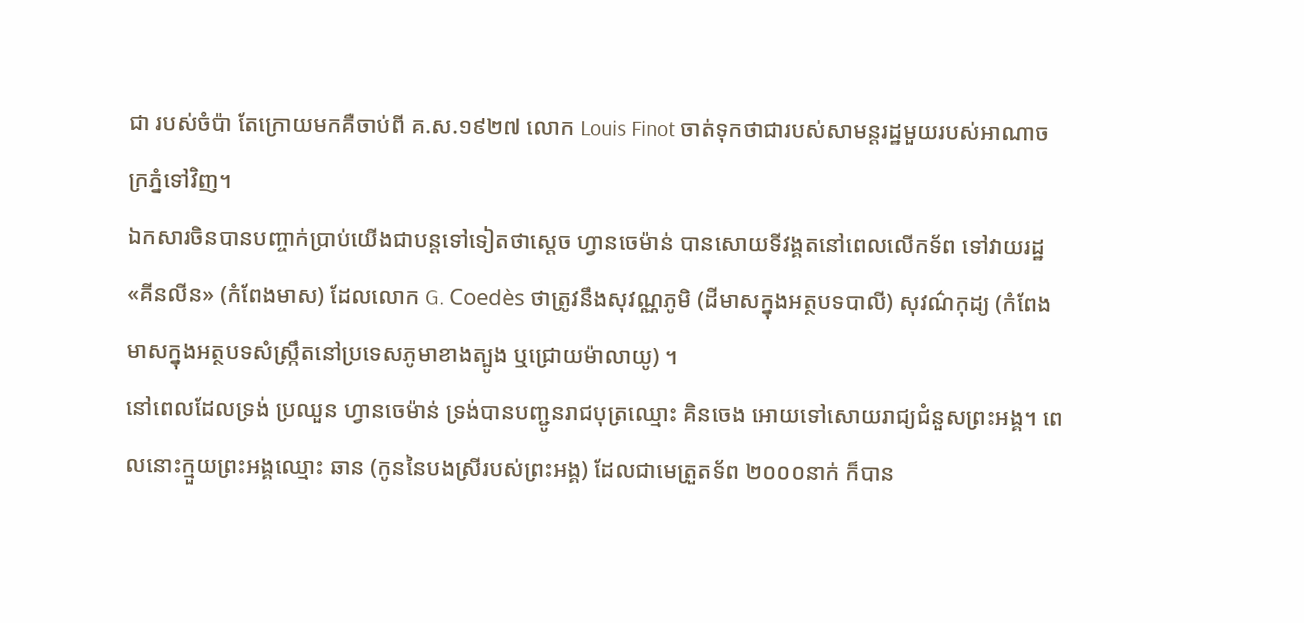ជា របស់ចំប៉ា តែក្រោយមកគឺចាប់ពី គ.ស.១៩២៧ លោក Louis Finot ចាត់ទុកថាជារបស់សាមន្ដរដ្ឋមួយរបស់អាណាចក្រភ្នំទៅវិញ។
ឯកសារចិនបានបញ្ចាក់ប្រាប់យើងជាបន្ដទៅទៀតថាស្ដេច ហ្វានចេម៉ាន់ បានសោយទីវង្គតនៅពេលលើកទ័ព ទៅវាយរដ្ឋ «គីនលីន» (កំពែងមាស) ដែលលោក G. Coedès ថាត្រូវនឹងសុវណ្ណភូមិ (ដីមាសក្នុងអត្ថបទបាលី) សុវណ៌កុដ្យ (កំពែងមាសក្នុងអត្ថបទសំស្ក្រឹតនៅប្រទេសភូមាខាងត្បូង ឬជ្រោយម៉ាលាយូ) ។
នៅពេលដែលទ្រង់ ប្រឈួន ហ្វានចេម៉ាន់ ទ្រង់បានបញ្ជូនរាជបុត្រឈ្មោះ គិនចេង អោយទៅសោយរាជ្យជំនួសព្រះអង្គ។ ពេលនោះក្មួយព្រះអង្គឈ្មោះ ឆាន (កូននៃបងស្រីរបស់ព្រះអង្គ) ដែលជាមេត្រួតទ័ព ២០០០នាក់ ក៏បាន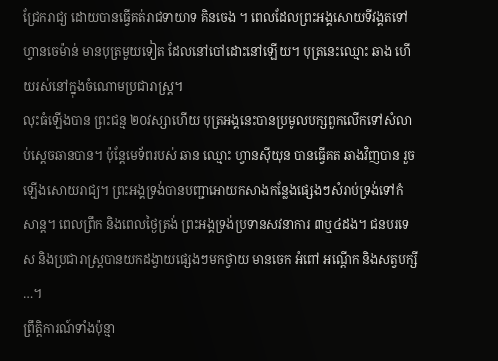ជ្រែករាជ្យ ដោយបានធ្វើគត់រាជទាយាទ គិនចេង ។ ពេលដែលព្រះអង្គសោយទីវង្គតទៅ ហ្វានចេម៉ាន់ មានបុត្រមួយទៀត ដែលនៅបៅដោះនៅឡើយ។ បុត្រនេះឈ្មោះ ឆាង ហើយរស់នៅក្នុងចំណោមប្រជារាស្ដ្រ។
លុះធំឡើងបាន ព្រះជន្ម ២០វស្សាហើយ បុត្រអង្គនេះបានប្រមូលបក្សពួកលើកទៅសំលាប់ស្ដេចឆានបាន។ ប៉ុន្ដែមេទ័ពរបស់ ឆាន ឈ្មោះ ហ្វានស៊ីយុន បានធ្វើគត ឆាងវិញបាន រួចឡើងសោយរាជ្យ។ ព្រះអង្គទ្រង់បានបញ្ជាអោយកសាងកន្លែងផ្សេងៗសំរាប់ទ្រង់ទៅកំសាន្ដ។ ពេលព្រឹក និងពេលថ្ងៃត្រង់ ព្រះអង្គទ្រង់ប្រទានសវនាការ ៣ឬ៤ដង។ ជនបរទេស និងប្រជារាស្ដ្របានយកដង្វាយផ្សេងៗមកថ្វាយ មានចេក អំពៅ អណ្ដើក និងសត្វបក្សី…។
ព្រឹត្ដិការណ៍ទាំងប៉ុន្មា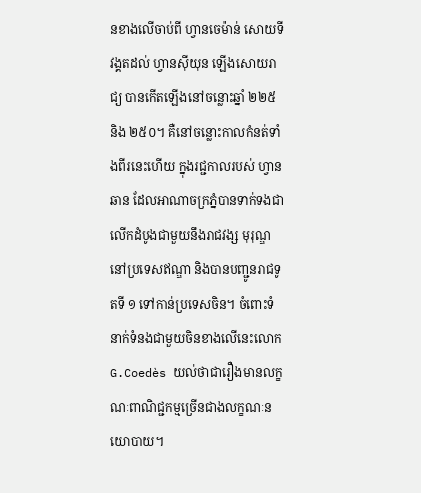នខាងលើចាប់ពី ហ្វានចេម៉ាន់ សោយទីវង្គតដល់ ហ្វានស៊ីយុន ឡើងសោយរាជ្យ បានកើតឡើងនៅចន្លោះឆ្នាំ ២២៥ និង ២៥០។ គឺនៅចន្លោះកាលកំនត់ទាំងពីរនេះហើយ ក្នុងរជ្ជកាលរបស់ ហ្វានឆាន ដែលអាណាចក្រភ្នំបានទាក់ទងជាលើកដំបូងជាមួយនឹងរាជវង្ស មុរុណ្ឌ នៅប្រទេសឥណ្ឌា និងបានបញ្ជូនរាជទូតទី ១ ទៅកាន់ប្រទេសចិន។ ចំពោះទំនាក់ទំនងជាមួយចិនខាងលើនេះលោក G.Coedès យល់ថាជារឿងមានលក្ខណៈពាណិជ្ជកម្មច្រើនជាងលក្ខណៈនយោបាយ។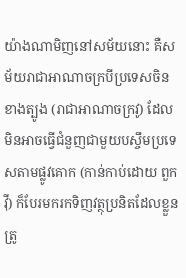យ៉ាងណាមិញនៅសម័យនោះ គឺសម័យរាជាអាណាចក្របីប្រទេសចិនខាងត្បូង (រាជាអាណាចក្រវូ) ដែលមិនអាចធ្វើជំនួញជាមួយបស្ចឹមប្រទេសតាមផ្លូវគោក (កាន់កាប់ដោយ ពួកវ៉ី) ក៏បែរមករកទិញវត្ថុប្រនិតដែលខ្លួនត្រូ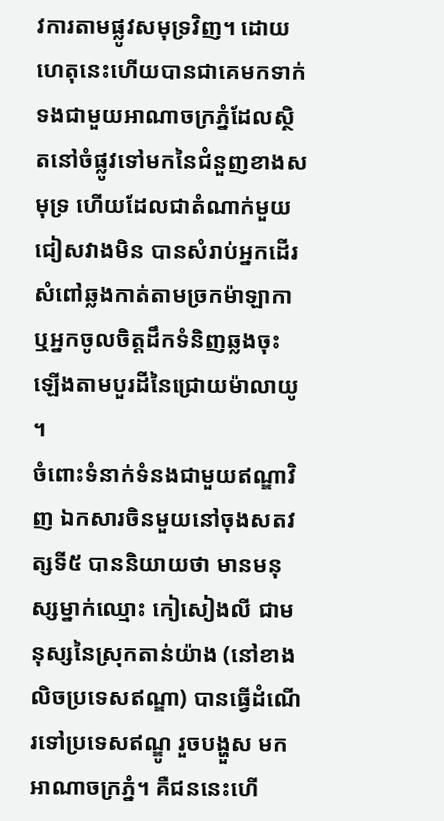វការតាមផ្លូវសមុទ្រវិញ។ ដោយហេតុនេះហើយបានជាគេមកទាក់ ទងជាមួយអាណាចក្រភ្នំដែលស្ថិតនៅចំផ្លូវទៅមកនៃជំនួញខាងសមុទ្រ ហើយដែលជាតំណាក់មួយជៀសវាងមិន បានសំរាប់អ្នកដើរសំពៅឆ្លងកាត់តាមច្រកម៉ាឡាកា ឬអ្នកចូលចិត្ដដឹកទំនិញឆ្លងចុះឡើងតាមបួរដីនៃជ្រោយម៉ាលាយូ។
ចំពោះទំនាក់ទំនងជាមួយឥណ្ឌាវិញ ឯកសារចិនមួយនៅចុងសតវត្សទី៥ បាននិយាយថា មានមនុស្សម្នាក់ឈ្មោះ កៀសៀងលី ជាមនុស្សនៃស្រុកតាន់យ៉ាង (នៅខាងលិចប្រទេសឥណ្ឌា) បានធ្វើដំណើរទៅប្រទេសឥណ្ឌូ រួចបង្ហួស មកអាណាចក្រភ្នំ។ គឺជននេះហើ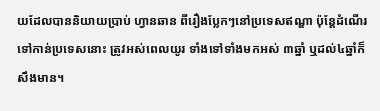យដែលបាននិយាយប្រាប់ ហ្វានឆាន ពីរឿងប្លែកៗនៅប្រទេសឥណ្ឌា ប៉ុន្ដែដំណើរ ទៅកាន់ប្រទេសនោះ ត្រូវអស់ពេលយូរ ទាំងទៅទាំងមកអស់ ៣ឆ្នាំ ឬដល់៤ឆ្នាំក៏សឹងមាន។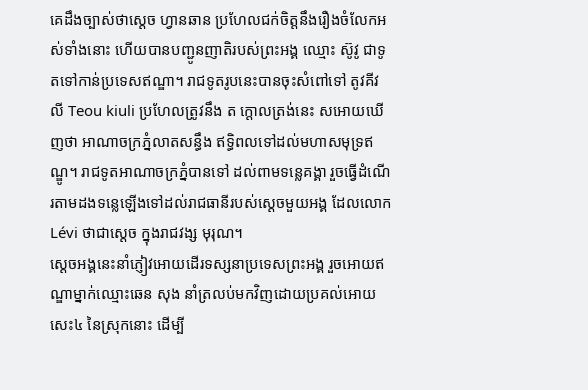គេដឹងច្បាស់ថាស្ដេច ហ្វានឆាន ប្រហែលជក់ចិត្ដនឹងរឿងចំលែកអស់ទាំងនោះ ហើយបានបញ្ជូនញាតិរបស់ព្រះអង្គ ឈ្មោះ ស៊ូវូ ជាទូតទៅកាន់ប្រទេសឥណ្ឌា។ រាជទូតរូបនេះបានចុះសំពៅទៅ តូវគីវលី Teou kiuli ប្រហែលត្រូវនឹង ត ក្ដោលត្រង់នេះ សអោយឃើញថា អាណាចក្រភ្នំលាតសន្ធឹង ឥទ្ធិពលទៅដល់មហាសមុទ្រឥណ្ឌូ។ រាជទូតអាណាចក្រភ្នំបានទៅ ដល់ពាមទន្លេគង្គា រួចធ្វើដំណើរតាមដងទន្លេឡើងទៅដល់រាជធានីរបស់ស្ដេចមួយអង្គ ដែលលោក Lévi ថាជាស្ដេច ក្នុងរាជវង្ស មុរុណ។
ស្ដេចអង្គនេះនាំភ្ញៀវអោយដើរទស្សនាប្រទេសព្រះអង្គ រួចអោយឥណ្ឌាម្នាក់ឈ្មោះឆេន សុង នាំត្រលប់មកវិញដោយប្រគល់អោយសេះ៤ នៃស្រុកនោះ ដើម្បី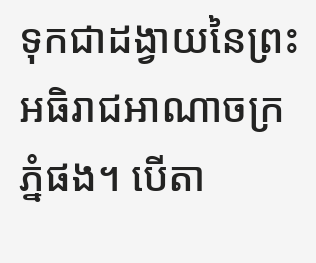ទុកជាដង្វាយនៃព្រះអធិរាជអាណាចក្រភ្នំផង។ បើតា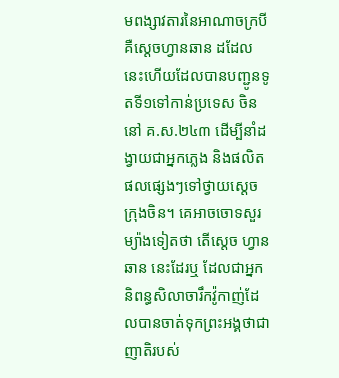មពង្សាវតារនៃអាណាចក្របី គឺស្ដេចហ្វានឆាន ដដែលនេះហើយដែលបានបញ្ជូនទូតទី១ទៅកាន់ប្រទេស ចិននៅ គ.ស.២៤៣ ដើម្បីនាំដង្វាយជាអ្នកភ្លេង និងផលិតផលផ្សេងៗទៅថ្វាយស្ដេចក្រុងចិន។ គេអាចចោទសួរម្យ៉ាងទៀតថា តើស្ដេច ហ្វានឆាន នេះដែរឬ ដែលជាអ្នកនិពន្ធសិលាចារឹកវ៉ូកាញ់ដែលបានចាត់ទុកព្រះអង្គថាជាញាតិរបស់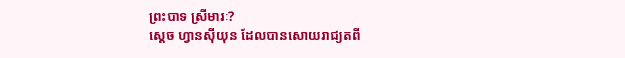ព្រះបាទ ស្រីមារៈ?
ស្ដេច ហ្វានស៊ីយុន ដែលបានសោយរាជ្យតពី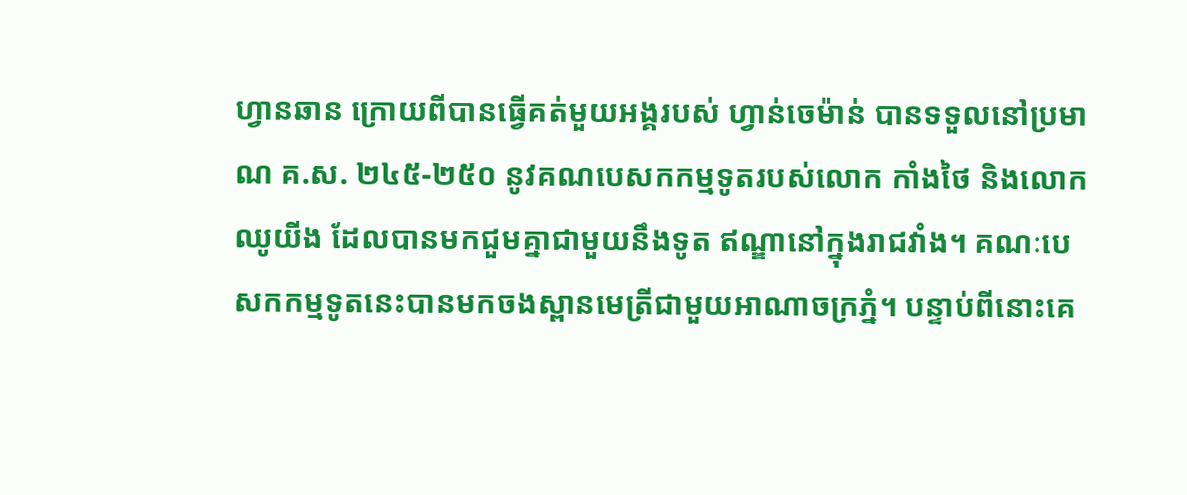ហ្វានឆាន ក្រោយពីបានធ្វើគត់មួយអង្គរបស់ ហ្វាន់ចេម៉ាន់ បានទទួលនៅប្រមាណ គ.ស. ២៤៥-២៥០ នូវគណបេសកកម្មទូតរបស់លោក កាំងថៃ និងលោក ឈូយីង ដែលបានមកជួមគ្នាជាមួយនឹងទូត ឥណ្ឌានៅក្នុងរាជវាំង។ គណៈបេសកកម្មទូតនេះបានមកចងស្ពានមេត្រីជាមួយអាណាចក្រភ្នំ។ បន្ទាប់ពីនោះគេ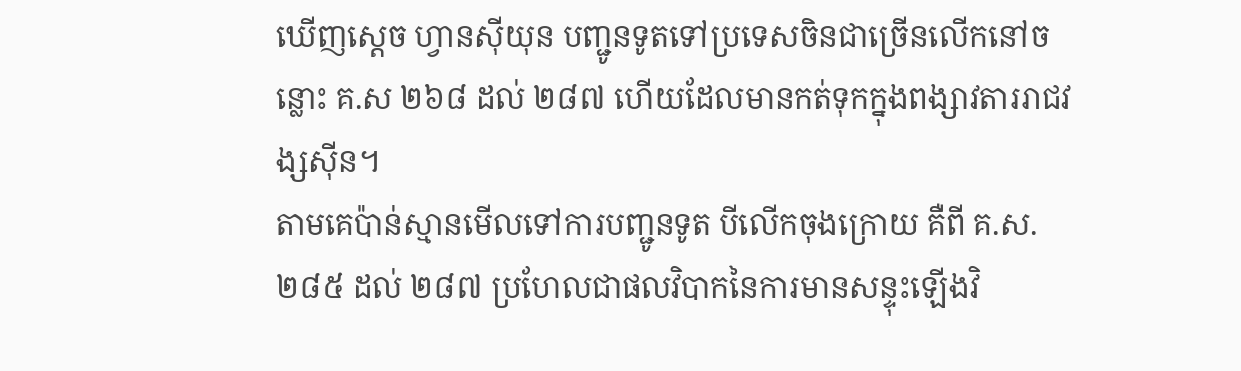ឃើញស្ដេច ហ្វានស៊ីយុន បញ្ជូនទូតទៅប្រទេសចិនជាច្រើនលើកនៅចន្លោះ គ.ស ២៦៨ ដល់ ២៨៧ ហើយដែលមានកត់ទុកក្នុងពង្សាវតាររាជវង្សស៊ីន។
តាមគេប៉ាន់ស្មានមើលទៅការបញ្ជូនទូត បីលើកចុងក្រោយ គឺពី គ.ស.២៨៥ ដល់ ២៨៧ ប្រហែលជាផលវិបាកនៃការមានសន្ទុះឡើងវិ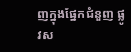ញក្នុងផ្នែកជំនួញ ផ្លូវស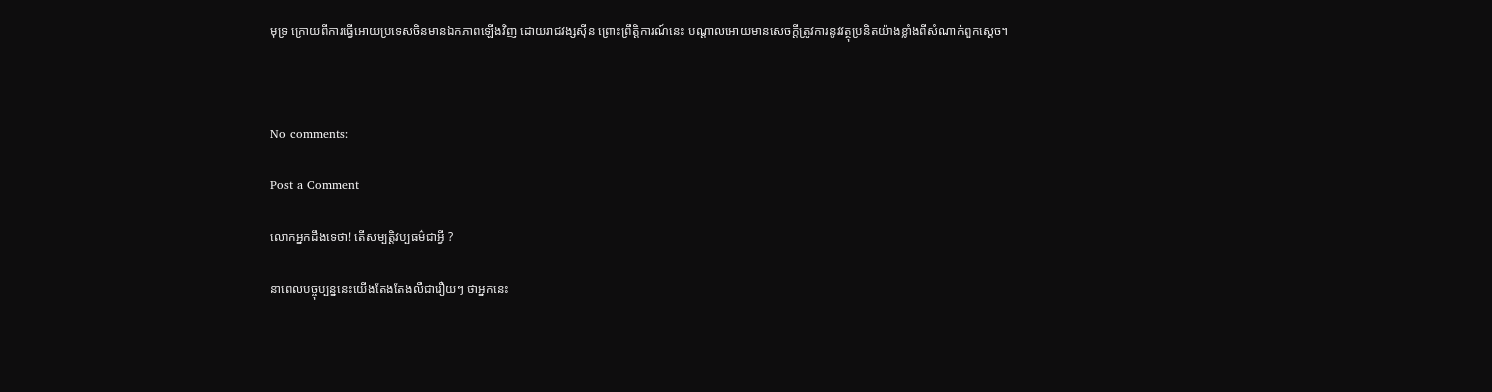មុទ្រ ក្រោយពីការធ្វើអោយប្រទេសចិនមានឯកភាពឡើងវិញ ដោយរាជវង្សស៊ីន ព្រោះព្រឹត្ដិការណ៍នេះ បណ្ដាលអោយមានសេចក្ដីត្រូវការនូវវត្ថុប្រនិតយ៉ាងខ្លាំងពីសំណាក់ពួកស្ដេច។



No comments:

Post a Comment

លោកអ្នកដឹងទេថា! តើសម្បតិ្តវប្បធម៌ជាអី្វ ?

នាពេលបច្ចុប្បន្ននេះយើងតែងតែងលឺជារឿយៗ ថាអ្នកនេះ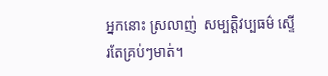អ្នកនោះ ស្រលាញ់  សម្បតិ្តវប្បធម៌ ស្ទើរតែគ្រប់ៗមាត់។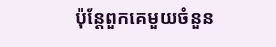ប៉ុន្តែពួកគេមួយចំនួន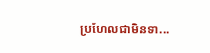ប្រហែលជាមិនទា...